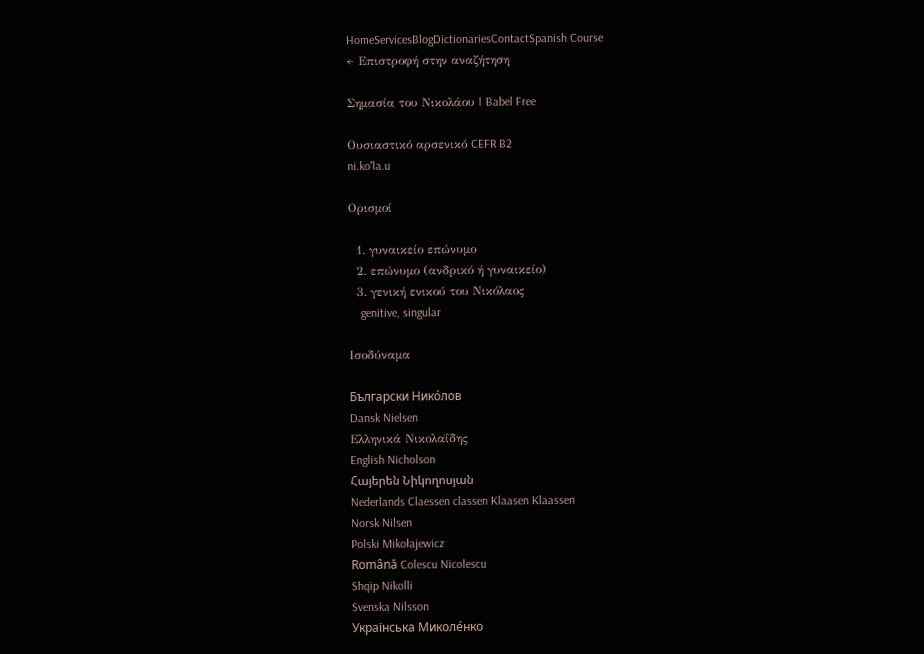HomeServicesBlogDictionariesContactSpanish Course
← Επιστροφή στην αναζήτηση

Σημασία του Νικολάου | Babel Free

Ουσιαστικό αρσενικό CEFR B2
ni.koˈla.u

Ορισμοί

  1. γυναικείο επώνυμο
  2. επώνυμο (ανδρικό ή γυναικείο)
  3. γενική ενικού του Νικόλαος
    genitive, singular

Ισοδύναμα

Български Нико́лов
Dansk Nielsen
Ελληνικά Νικολαΐδης
English Nicholson
Հայերեն Նիկողոսյան
Nederlands Claessen classen Klaasen Klaassen
Norsk Nilsen
Polski Mikołajewicz
Română Colescu Nicolescu
Shqip Nikolli
Svenska Nilsson
Українська Миколе́нко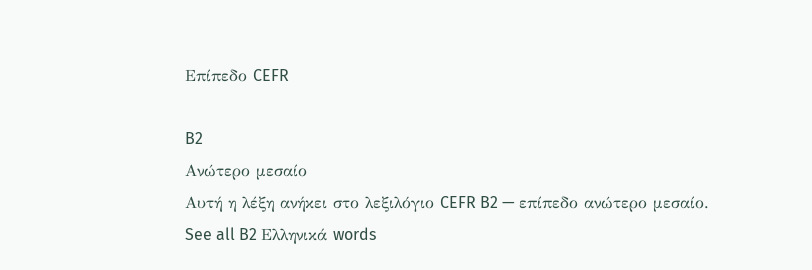Επίπεδο CEFR

B2
Ανώτερο μεσαίο
Αυτή η λέξη ανήκει στο λεξιλόγιο CEFR B2 — επίπεδο ανώτερο μεσαίο.
See all B2 Ελληνικά words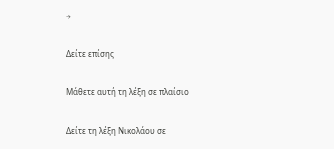→

Δείτε επίσης

Μάθετε αυτή τη λέξη σε πλαίσιο

Δείτε τη λέξη Νικολάου σε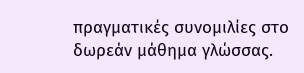πραγματικές συνομιλίες στο δωρεάν μάθημα γλώσσας.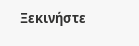Ξεκινήστε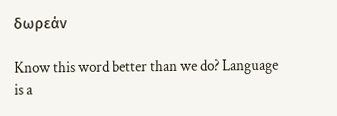δωρεάν

Know this word better than we do? Language is a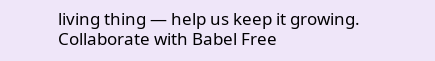living thing — help us keep it growing. Collaborate with Babel Free